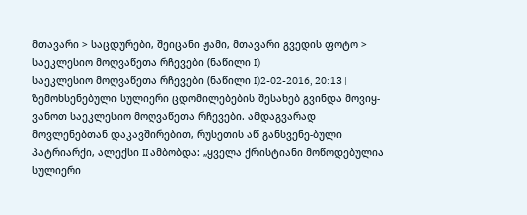მთავარი > საცდურები, შეიცანი ჟამი, მთავარი გვედის ფოტო > საეკლესიო მოღვაწეთა რჩევები (ნაწილი I)
საეკლესიო მოღვაწეთა რჩევები (ნაწილი I)2-02-2016, 20:13 |
ზემოხსენებული სულიერი ცდომილებების შესახებ გვინდა მოვიყ-ვანოთ საეკლესიო მოღვაწეთა რჩევები. ამდაგვარად მოვლენებთან დაკავშირებით, რუსეთის აწ განსვენე-ბული პატრიარქი, ალექსი II ამბობდა: „ყველა ქრისტიანი მოწოდებულია სულიერი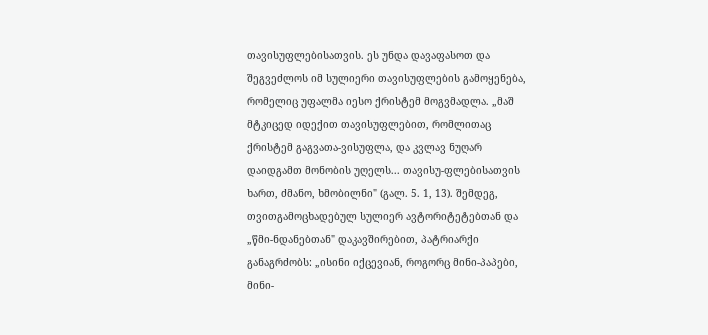თავისუფლებისათვის. ეს უნდა დავაფასოთ და შეგვეძლოს იმ სულიერი თავისუფლების გამოყენება, რომელიც უფალმა იესო ქრისტემ მოგვმადლა. „მაშ მტკიცედ იდექით თავისუფლებით, რომლითაც ქრისტემ გაგვათა-ვისუფლა, და კვლავ ნუღარ დაიდგამთ მონობის უღელს... თავისუ-ფლებისათვის ხართ, ძმანო, ხმობილნი" (გალ. 5. 1, 13). შემდეგ, თვითგამოცხადებულ სულიერ ავტორიტეტებთან და „წმი-ნდანებთან" დაკავშირებით, პატრიარქი განაგრძობს: „ისინი იქცევიან, როგორც მინი-პაპები, მინი-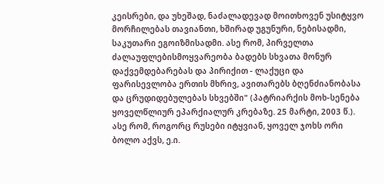კეისრები, და უხეშად, ნაძალადევად მოითხოვენ უსიტყვო მორჩილებას თავიანთი, ხშირად უგუნური, ნებისადმი, საკუთარი ეგოიზმისადმი. ასე რომ, პირველთა ძალაუფლებისმოყვარეობა ბადებს სხვათა მონურ დაქვემდებარებას და პირიქით - ლაქუცი და ფარისევლობა ერთის მხრივ, ავითარებს ბღენძიანობასა და ცრუდიდებულებას სხვებში" (პატრიარქის მოხ-სენება ყოველწლიურ ეპარქიალურ კრებაზე. 25 მარტი, 2003 წ.). ასე რომ, როგორც რუსები იტყვიან, ყოველ ჯოხს ორი ბოლო აქვს, ე.ი.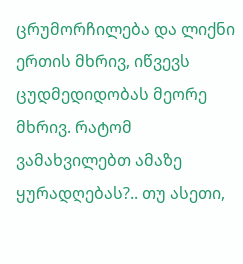ცრუმორჩილება და ლიქნი ერთის მხრივ, იწვევს ცუდმედიდობას მეორე მხრივ. რატომ ვამახვილებთ ამაზე ყურადღებას?.. თუ ასეთი,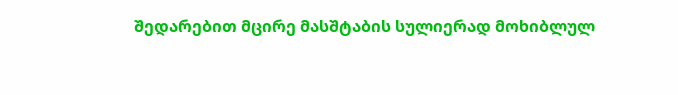შედარებით მცირე მასშტაბის სულიერად მოხიბლულ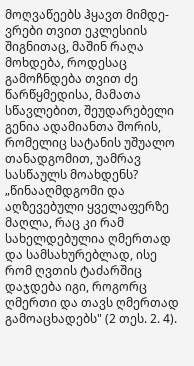მოღვაწეებს ჰყავთ მიმდე-ვრები თვით ეკლესიის შიგნითაც, მაშინ რაღა მოხდება, როდესაც გამოჩნდება თვით ძე წარწყმედისა, მამათა სწავლებით, შეუდარებელი გენია ადამიანთა შორის, რომელიც სატანის უშუალო თანადგომით, უამრავ სასწაულს მოახდენს? „წინააღმდგომი და აღზევებული ყველაფერზე მაღლა, რაც კი რამ სახელდებულია ღმერთად და სამსახურებლად, ისე რომ ღვთის ტაძარშიც დაჯდება იგი, როგორც ღმერთი და თავს ღმერთად გამოაცხადებს" (2 თეს. 2. 4).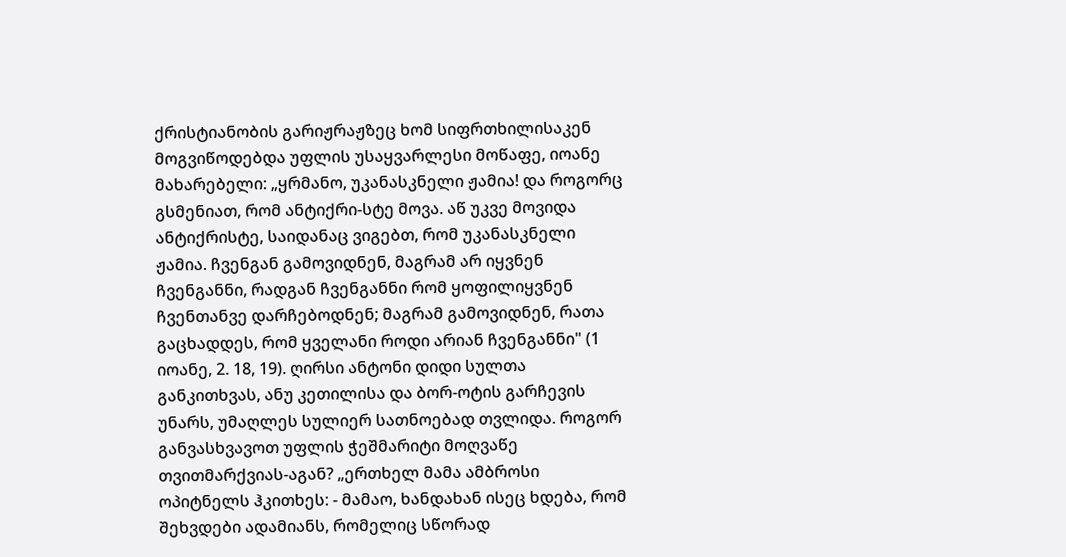ქრისტიანობის გარიჟრაჟზეც ხომ სიფრთხილისაკენ მოგვიწოდებდა უფლის უსაყვარლესი მოწაფე, იოანე მახარებელი: „ყრმანო, უკანასკნელი ჟამია! და როგორც გსმენიათ, რომ ანტიქრი-სტე მოვა. აწ უკვე მოვიდა ანტიქრისტე, საიდანაც ვიგებთ, რომ უკანასკნელი ჟამია. ჩვენგან გამოვიდნენ, მაგრამ არ იყვნენ ჩვენგანნი, რადგან ჩვენგანნი რომ ყოფილიყვნენ ჩვენთანვე დარჩებოდნენ; მაგრამ გამოვიდნენ, რათა გაცხადდეს, რომ ყველანი როდი არიან ჩვენგანნი" (1 იოანე, 2. 18, 19). ღირსი ანტონი დიდი სულთა განკითხვას, ანუ კეთილისა და ბორ-ოტის გარჩევის უნარს, უმაღლეს სულიერ სათნოებად თვლიდა. როგორ განვასხვავოთ უფლის ჭეშმარიტი მოღვაწე თვითმარქვიას-აგან? „ერთხელ მამა ამბროსი ოპიტნელს ჰკითხეს: - მამაო, ხანდახან ისეც ხდება, რომ შეხვდები ადამიანს, რომელიც სწორად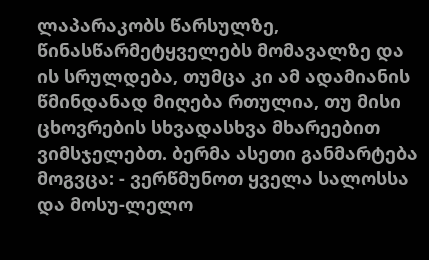ლაპარაკობს წარსულზე, წინასწარმეტყველებს მომავალზე და ის სრულდება, თუმცა კი ამ ადამიანის წმინდანად მიღება რთულია, თუ მისი ცხოვრების სხვადასხვა მხარეებით ვიმსჯელებთ. ბერმა ასეთი განმარტება მოგვცა: - ვერწმუნოთ ყველა სალოსსა და მოსუ-ლელო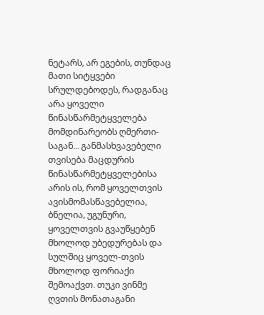ნეტარს, არ ეგების, თუნდაც მათი სიტყვები სრულდებოდეს, რადგანაც არა ყოველი წინასწარმეტყველება მომდინარეობს ღმერთი-საგან... განმასხვავებელი თვისება მაცდურის წინასწარმეტყველებისა არის ის, რომ ყოველთვის ავისმომასწავებელია, ბნელია, უგუნური, ყოველთვის გვაუწყებენ მხოლოდ უბედურებას და სულშიც ყოველ-თვის მხოლოდ ფორიაქი შემოაქვთ. თუკი ვინმე ღვთის მონათაგანი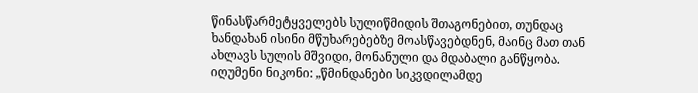წინასწარმეტყველებს სულიწმიდის შთაგონებით, თუნდაც ხანდახან ისინი მწუხარებებზე მოასწავებდნენ, მაინც მათ თან ახლავს სულის მშვიდი, მონანული და მდაბალი განწყობა. იღუმენი ნიკონი: „წმინდანები სიკვდილამდე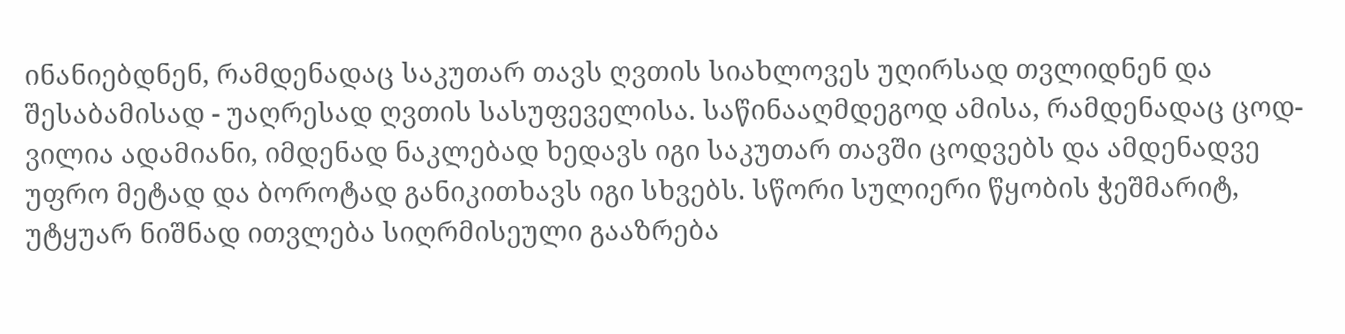ინანიებდნენ, რამდენადაც საკუთარ თავს ღვთის სიახლოვეს უღირსად თვლიდნენ და შესაბამისად - უაღრესად ღვთის სასუფეველისა. საწინააღმდეგოდ ამისა, რამდენადაც ცოდ-ვილია ადამიანი, იმდენად ნაკლებად ხედავს იგი საკუთარ თავში ცოდვებს და ამდენადვე უფრო მეტად და ბოროტად განიკითხავს იგი სხვებს. სწორი სულიერი წყობის ჭეშმარიტ, უტყუარ ნიშნად ითვლება სიღრმისეული გააზრება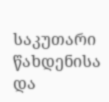საკუთარი წახდენისა და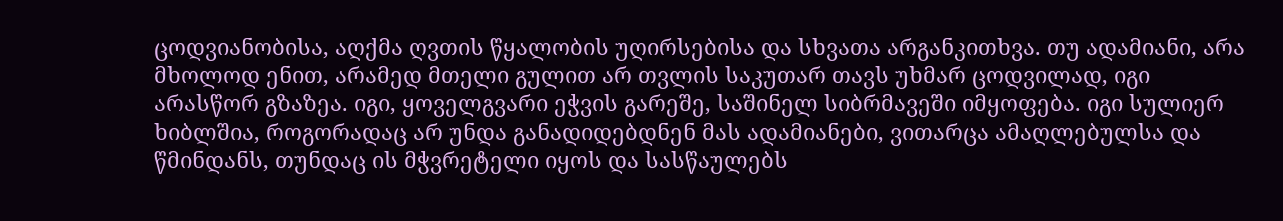ცოდვიანობისა, აღქმა ღვთის წყალობის უღირსებისა და სხვათა არგანკითხვა. თუ ადამიანი, არა მხოლოდ ენით, არამედ მთელი გულით არ თვლის საკუთარ თავს უხმარ ცოდვილად, იგი არასწორ გზაზეა. იგი, ყოველგვარი ეჭვის გარეშე, საშინელ სიბრმავეში იმყოფება. იგი სულიერ ხიბლშია, როგორადაც არ უნდა განადიდებდნენ მას ადამიანები, ვითარცა ამაღლებულსა და წმინდანს, თუნდაც ის მჭვრეტელი იყოს და სასწაულებს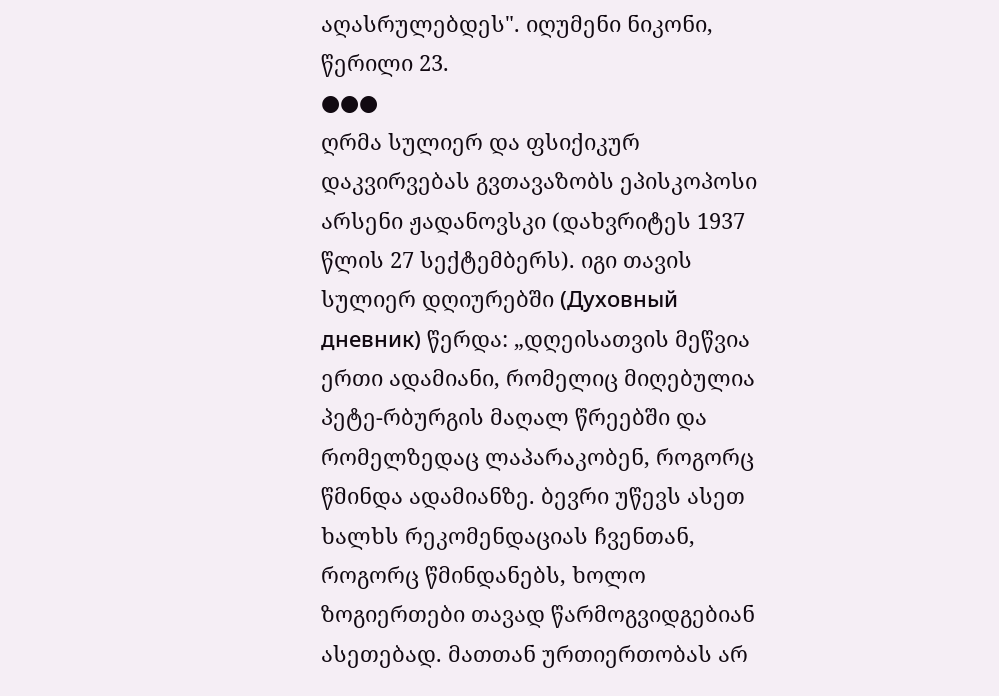აღასრულებდეს". იღუმენი ნიკონი, წერილი 23.
●●●
ღრმა სულიერ და ფსიქიკურ დაკვირვებას გვთავაზობს ეპისკოპოსი არსენი ჟადანოვსკი (დახვრიტეს 1937 წლის 27 სექტემბერს). იგი თავის სულიერ დღიურებში (Духовный дневник) წერდა: „დღეისათვის მეწვია ერთი ადამიანი, რომელიც მიღებულია პეტე-რბურგის მაღალ წრეებში და რომელზედაც ლაპარაკობენ, როგორც წმინდა ადამიანზე. ბევრი უწევს ასეთ ხალხს რეკომენდაციას ჩვენთან, როგორც წმინდანებს, ხოლო ზოგიერთები თავად წარმოგვიდგებიან ასეთებად. მათთან ურთიერთობას არ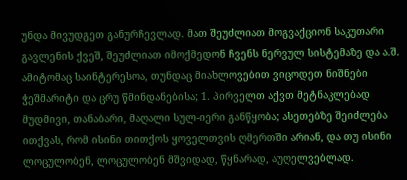უნდა მივუდგეთ განურჩევლად. მათ შეუძლიათ მოგვაქციონ საკუთარი გავლენის ქვეშ, შეუძლიათ იმოქმედონ ჩვენს ნერვულ სისტემაზე და ა.შ. ამიტომაც საინტერესოა, თუნდაც მიახლოვებით ვიცოდეთ ნიშნები ჭეშმარიტი და ცრუ წმინდანებისა; 1. პირველთ აქვთ მეტნაკლებად მუდმივი, თანაბარი, მაღალი სულ-იერი განწყობა; ასეთებზე შეიძლება ითქვას, რომ ისინი თითქოს ყოველთვის ღმერთში არიან, და თუ ისინი ლოცულობენ, ლოცულობენ მშვიდად, წყნარად, აუღელვებლად.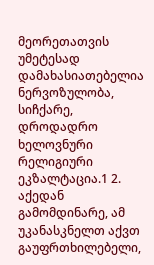მეორეთათვის უმეტესად დამახასიათებელია ნერვოზულობა, სიჩქარე, დროდადრო ხელოვნური რელიგიური ეკზალტაცია.1 2. აქედან გამომდინარე, ამ უკანასკნელთ აქვთ გაუფრთხილებელი,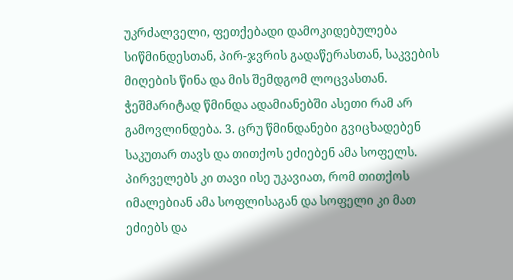უკრძალველი, ფეთქებადი დამოკიდებულება სიწმინდესთან, პირ-ჯვრის გადაწერასთან, საკვების მიღების წინა და მის შემდგომ ლოცვასთან. ჭეშმარიტად წმინდა ადამიანებში ასეთი რამ არ გამოვლინდება. 3. ცრუ წმინდანები გვიცხადებენ საკუთარ თავს და თითქოს ეძიებენ ამა სოფელს. პირველებს კი თავი ისე უკავიათ, რომ თითქოს იმალებიან ამა სოფლისაგან და სოფელი კი მათ ეძიებს და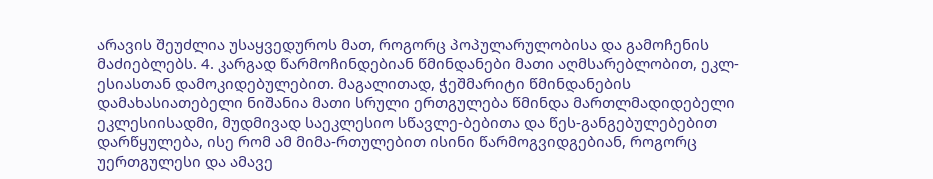არავის შეუძლია უსაყვედუროს მათ, როგორც პოპულარულობისა და გამოჩენის მაძიებლებს. 4. კარგად წარმოჩინდებიან წმინდანები მათი აღმსარებლობით, ეკლ-ესიასთან დამოკიდებულებით. მაგალითად, ჭეშმარიტი წმინდანების დამახასიათებელი ნიშანია მათი სრული ერთგულება წმინდა მართლმადიდებელი ეკლესიისადმი, მუდმივად საეკლესიო სწავლე-ბებითა და წეს-განგებულებებით დარწყულება, ისე რომ ამ მიმა-რთულებით ისინი წარმოგვიდგებიან, როგორც უერთგულესი და ამავე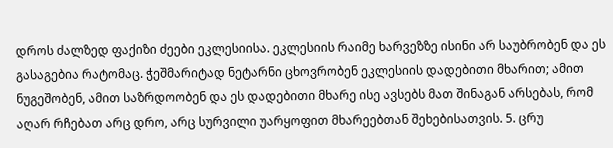დროს ძალზედ ფაქიზი ძეები ეკლესიისა. ეკლესიის რაიმე ხარვეზზე ისინი არ საუბრობენ და ეს გასაგებია რატომაც. ჭეშმარიტად ნეტარნი ცხოვრობენ ეკლესიის დადებითი მხარით; ამით ნუგეშობენ, ამით საზრდოობენ და ეს დადებითი მხარე ისე ავსებს მათ შინაგან არსებას, რომ აღარ რჩებათ არც დრო, არც სურვილი უარყოფით მხარეებთან შეხებისათვის. 5. ცრუ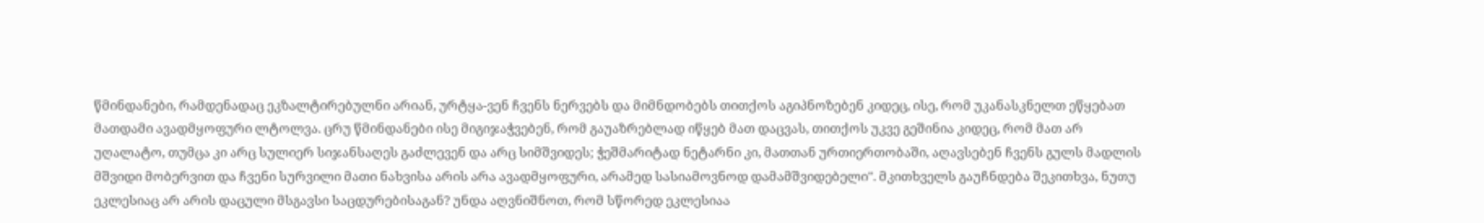წმინდანები, რამდენადაც ეკზალტირებულნი არიან, ურტყა-ვენ ჩვენს ნერვებს და მიმნდობებს თითქოს აგიპნოზებენ კიდეც, ისე, რომ უკანასკნელთ ეწყებათ მათდამი ავადმყოფური ლტოლვა. ცრუ წმინდანები ისე მიგიჯაჭვებენ, რომ გაუაზრებლად იწყებ მათ დაცვას, თითქოს უკვე გეშინია კიდეც, რომ მათ არ უღალატო, თუმცა კი არც სულიერ სიჯანსაღეს გაძლევენ და არც სიმშვიდეს; ჭეშმარიტად ნეტარნი კი, მათთან ურთიერთობაში, აღავსებენ ჩვენს გულს მადლის მშვიდი მობერვით და ჩვენი სურვილი მათი ნახვისა არის არა ავადმყოფური, არამედ სასიამოვნოდ დამამშვიდებელი". მკითხველს გაუჩნდება შეკითხვა, ნუთუ ეკლესიაც არ არის დაცული მსგავსი საცდურებისაგან? უნდა აღვნიშნოთ, რომ სწორედ ეკლესიაა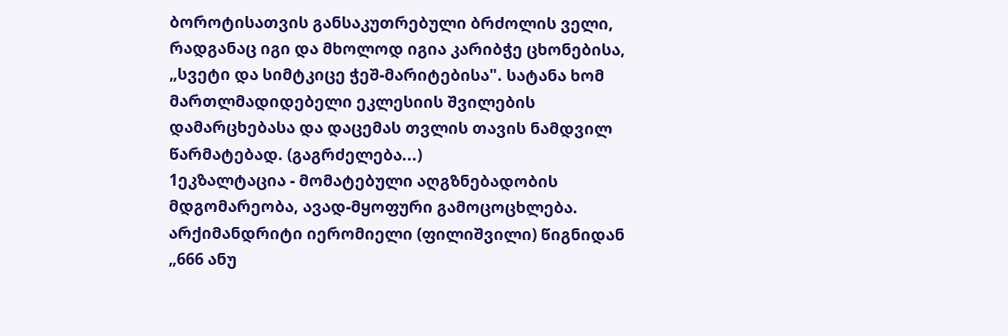ბოროტისათვის განსაკუთრებული ბრძოლის ველი, რადგანაც იგი და მხოლოდ იგია კარიბჭე ცხონებისა, „სვეტი და სიმტკიცე ჭეშ-მარიტებისა". სატანა ხომ მართლმადიდებელი ეკლესიის შვილების დამარცხებასა და დაცემას თვლის თავის ნამდვილ წარმატებად. (გაგრძელება...)
1ეკზალტაცია - მომატებული აღგზნებადობის მდგომარეობა, ავად-მყოფური გამოცოცხლება.
არქიმანდრიტი იერომიელი (ფილიშვილი) წიგნიდან „666 ანუ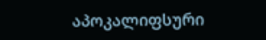აპოკალიფსური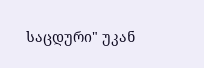საცდური" უკან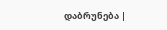დაბრუნება |